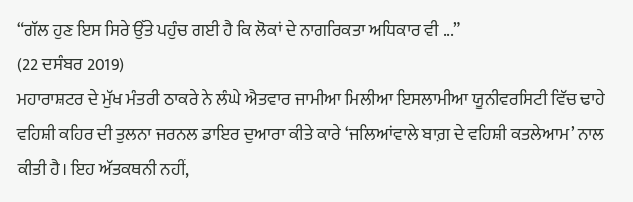“ਗੱਲ ਹੁਣ ਇਸ ਸਿਰੇ ਉੱਤੇ ਪਹੁੰਚ ਗਈ ਹੈ ਕਿ ਲੋਕਾਂ ਦੇ ਨਾਗਰਿਕਤਾ ਅਧਿਕਾਰ ਵੀ ...”
(22 ਦਸੰਬਰ 2019)
ਮਹਾਰਾਸ਼ਟਰ ਦੇ ਮੁੱਖ ਮੰਤਰੀ ਠਾਕਰੇ ਨੇ ਲੰਘੇ ਐਤਵਾਰ ਜਾਮੀਆ ਮਿਲੀਆ ਇਸਲਾਮੀਆ ਯੂਨੀਵਰਸਿਟੀ ਵਿੱਚ ਢਾਹੇ ਵਹਿਸ਼ੀ ਕਹਿਰ ਦੀ ਤੁਲਨਾ ਜਰਨਲ ਡਾਇਰ ਦੁਆਰਾ ਕੀਤੇ ਕਾਰੇ ‘ਜਲਿਆਂਵਾਲੇ ਬਾਗ਼ ਦੇ ਵਹਿਸ਼ੀ ਕਤਲੇਆਮ’ ਨਾਲ ਕੀਤੀ ਹੈ। ਇਹ ਅੱਤਕਥਨੀ ਨਹੀਂ,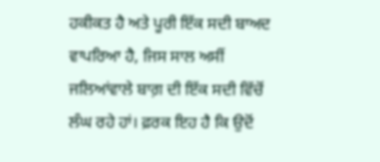ਹਕੀਕਤ ਹੈ ਅਤੇ ਪੂਰੀ ਇੱਕ ਸਦੀ ਬਾਅਦ ਵਾਪਰਿਆ ਹੈ, ਜਿਸ ਸਾਲ ਅਸੀਂ ਜਲਿਆਂਵਾਲੇ ਬਾਗ਼ ਦੀ ਇੱਕ ਸਦੀ ਵਿੱਚੋਂ ਲੰਘ ਰਹੇ ਹਾਂ। ਫ਼ਰਕ ਇਹ ਹੈ ਕਿ ਉਦੋਂ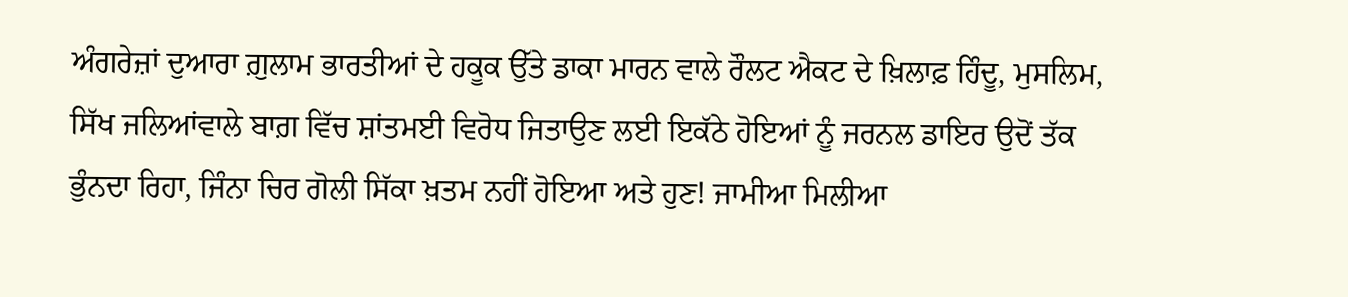ਅੰਗਰੇਜ਼ਾਂ ਦੁਆਰਾ ਗ਼ੁਲਾਮ ਭਾਰਤੀਆਂ ਦੇ ਹਕੂਕ ਉੱਤੇ ਡਾਕਾ ਮਾਰਨ ਵਾਲੇ ਰੌਲਟ ਐਕਟ ਦੇ ਖ਼ਿਲਾਫ਼ ਹਿੰਦੂ, ਮੁਸਲਿਮ, ਸਿੱਖ ਜਲਿਆਂਵਾਲੇ ਬਾਗ਼ ਵਿੱਚ ਸ਼ਾਂਤਮਈ ਵਿਰੋਧ ਜਿਤਾਉਣ ਲਈ ਇਕੱਠੇ ਹੋਇਆਂ ਨੂੰ ਜਰਨਲ ਡਾਇਰ ਉਦੋਂ ਤੱਕ ਭੁੰਨਦਾ ਰਿਹਾ, ਜਿੰਨਾ ਚਿਰ ਗੋਲੀ ਸਿੱਕਾ ਖ਼ਤਮ ਨਹੀਂ ਹੋਇਆ ਅਤੇ ਹੁਣ! ਜਾਮੀਆ ਮਿਲੀਆ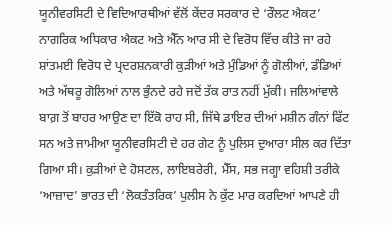ਯੂਨੀਵਰਸਿਟੀ ਦੇ ਵਿਦਿਆਰਥੀਆਂ ਵੱਲੋਂ ਕੇਂਦਰ ਸਰਕਾਰ ਦੇ ‘ਰੌਲਟ ਐਕਟ’ ਨਾਗਰਿਕ ਅਧਿਕਾਰ ਐਕਟ ਅਤੇ ਐੱਨ ਆਰ ਸੀ ਦੇ ਵਿਰੋਧ ਵਿੱਚ ਕੀਤੇ ਜਾ ਰਹੇ ਸ਼ਾਂਤਮਈ ਵਿਰੋਧ ਦੇ ਪ੍ਰਦਰਸ਼ਨਕਾਰੀ ਕੁੜੀਆਂ ਅਤੇ ਮੁੰਡਿਆਂ ਨੂੰ ਗੋਲੀਆਂ, ਡੰਡਿਆਂ ਅਤੇ ਅੱਥਰੂ ਗੋਲਿਆਂ ਨਾਲ ਭੁੰਨਦੇ ਰਹੇ ਜਦੋਂ ਤੱਕ ਰਾਤ ਨਹੀਂ ਮੁੱਕੀ। ਜਲਿਆਂਵਾਲੇ ਬਾਗ਼ ਤੋਂ ਬਾਹਰ ਆਉਣ ਦਾ ਇੱਕੋ ਰਾਹ ਸੀ, ਜਿੱਥੇ ਡਾਇਰ ਦੀਆਂ ਮਸ਼ੀਨ ਗੰਨਾਂ ਫਿੱਟ ਸਨ ਅਤੇ ਜਾਮੀਆ ਯੂਨੀਵਰਸਿਟੀ ਦੇ ਹਰ ਗੇਟ ਨੂੰ ਪੁਲਿਸ ਦੁਆਰਾ ਸੀਲ ਕਰ ਦਿੱਤਾ ਗਿਆ ਸੀ। ਕੁੜੀਆਂ ਦੇ ਹੋਸਟਲ, ਲਾਇਬਰੇਰੀ, ਮੈੱਸ, ਸਭ ਜਗ੍ਹਾ ਵਹਿਸ਼ੀ ਤਰੀਕੇ ‘ਆਜ਼ਾਦ’ ਭਾਰਤ ਦੀ ‘ਲੋਕਤੰਤਰਿਕ’ ਪੁਲੀਸ ਨੇ ਕੁੱਟ ਮਾਰ ਕਰਦਿਆਂ ਆਪਣੇ ਹੀ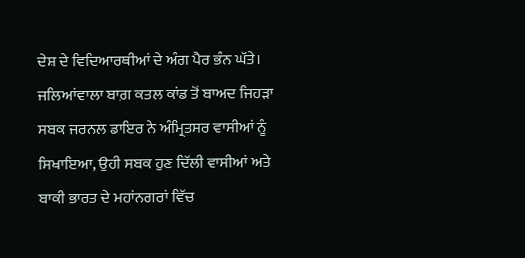ਦੇਸ਼ ਦੇ ਵਿਦਿਆਰਥੀਆਂ ਦੇ ਅੰਗ ਪੈਰ ਭੰਨ ਘੱਤੇ।
ਜਲਿਆਂਵਾਲਾ ਬਾਗ਼ ਕਤਲ ਕਾਂਡ ਤੋਂ ਬਾਅਦ ਜਿਹੜਾ ਸਬਕ ਜਰਨਲ ਡਾਇਰ ਨੇ ਅੰਮ੍ਰਿਤਸਰ ਵਾਸੀਆਂ ਨੂੰ ਸਿਖਾਇਆ, ਉਹੀ ਸਬਕ ਹੁਣ ਦਿੱਲੀ ਵਾਸੀਆਂ ਅਤੇ ਬਾਕੀ ਭਾਰਤ ਦੇ ਮਹਾਂਨਗਰਾਂ ਵਿੱਚ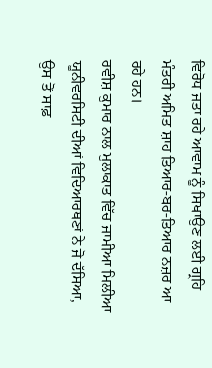ਵਿਰੋਧ ਜਤਾ ਰਹੇ ਆਵਾਮ ਨੂੰ ਸਿਖਾਉਣ ਲਈ ਗ੍ਰਹਿ ਮੰਤਰੀ ਅਮਿਤ ਸ਼ਾਹ ਤਿਆਰ-ਬਰ-ਤਿਆਰ ਨਜ਼ਰ ਆ ਰਹੇ ਹਨ।
ਰਵੀਸ਼ ਕੁਮਾਰ ਨਾਲ ਮੁਲਾਕਾਤ ਵਿੱਚ ਜਾਮੀਆ ਮਿਲੀਆ ਯੂਨੀਵਰਸਿਟੀ ਦੀਆਂ ਵਿਦਿਆਰਥਣਾਂ ਨੇ ਜੋ ਦੱਸਿਆ, ਉਸ ਤੋਂ ਸਾਫ਼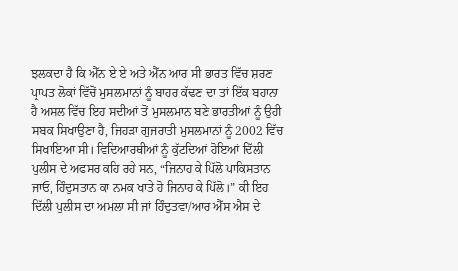ਝਲਕਦਾ ਹੈ ਕਿ ਐੱਨ ਏ ਏ ਅਤੇ ਐੱਨ ਆਰ ਸੀ ਭਾਰਤ ਵਿੱਚ ਸ਼ਰਣ ਪ੍ਰਾਪਤ ਲੋਕਾਂ ਵਿੱਚੋਂ ਮੁਸਲਮਾਨਾਂ ਨੂੰ ਬਾਹਰ ਕੱਢਣ ਦਾ ਤਾਂ ਇੱਕ ਬਹਾਨਾ ਹੈ ਅਸਲ ਵਿੱਚ ਇਹ ਸਦੀਆਂ ਤੋਂ ਮੁਸਲਮਾਨ ਬਣੇ ਭਾਰਤੀਆਂ ਨੂੰ ਉਹੀ ਸਬਕ ਸਿਖਾਉਣਾ ਹੈ, ਜਿਹੜਾ ਗੁਜਰਾਤੀ ਮੁਸਲਮਾਨਾਂ ਨੂੰ 2002 ਵਿੱਚ ਸਿਖਾਇਆ ਸੀ। ਵਿਦਿਆਰਥੀਆਂ ਨੂੰ ਕੁੱਟਦਿਆਂ ਹੋਇਆਂ ਦਿੱਲੀ ਪੁਲੀਸ ਦੇ ਅਫਸਰ ਕਹਿ ਰਹੇ ਸਨ, “ਜਿਨਾਹ ਕੇ ਪਿੱਲੋ ਪਾਕਿਸਤਾਨ ਜਾਓ, ਹਿੰਦੁਸਤਾਨ ਕਾ ਨਮਕ ਖਾਤੇ ਹੋ ਜਿਨਾਹ ਕੇ ਪਿੱਲੋ।” ਕੀ ਇਹ ਦਿੱਲੀ ਪੁਲੀਸ ਦਾ ਅਮਲਾ ਸੀ ਜਾਂ ਹਿੰਦੁਤਵਾ/ਆਰ ਐੱਸ ਐਸ ਦੇ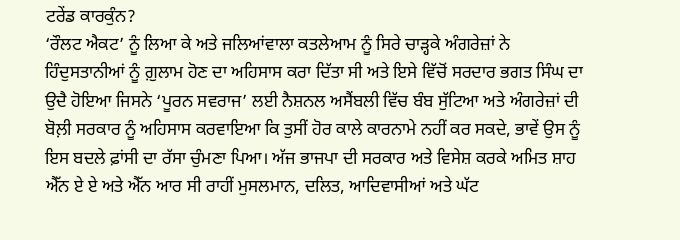ਟਰੇਂਡ ਕਾਰਕੁੰਨ?
‘ਰੌਲਟ ਐਕਟ’ ਨੂੰ ਲਿਆ ਕੇ ਅਤੇ ਜਲਿਆਂਵਾਲਾ ਕਤਲੇਆਮ ਨੂੰ ਸਿਰੇ ਚਾੜ੍ਹਕੇ ਅੰਗਰੇਜ਼ਾਂ ਨੇ ਹਿੰਦੁਸਤਾਨੀਆਂ ਨੂੰ ਗ਼ੁਲਾਮ ਹੋਣ ਦਾ ਅਹਿਸਾਸ ਕਰਾ ਦਿੱਤਾ ਸੀ ਅਤੇ ਇਸੇ ਵਿੱਚੋਂ ਸਰਦਾਰ ਭਗਤ ਸਿੰਘ ਦਾ ਉਦੈ ਹੋਇਆ ਜਿਸਨੇ ‘ਪੂਰਨ ਸਵਰਾਜ’ ਲਈ ਨੈਸ਼ਨਲ ਅਸੈਂਬਲੀ ਵਿੱਚ ਬੰਬ ਸੁੱਟਿਆ ਅਤੇ ਅੰਗਰੇਜ਼ਾਂ ਦੀ ਬੋਲ਼ੀ ਸਰਕਾਰ ਨੂੰ ਅਹਿਸਾਸ ਕਰਵਾਇਆ ਕਿ ਤੁਸੀਂ ਹੋਰ ਕਾਲੇ ਕਾਰਨਾਮੇ ਨਹੀਂ ਕਰ ਸਕਦੇ, ਭਾਵੇਂ ਉਸ ਨੂੰ ਇਸ ਬਦਲੇ ਫ਼ਾਂਸੀ ਦਾ ਰੱਸਾ ਚੁੰਮਣਾ ਪਿਆ। ਅੱਜ ਭਾਜਪਾ ਦੀ ਸਰਕਾਰ ਅਤੇ ਵਿਸੇਸ਼ ਕਰਕੇ ਅਮਿਤ ਸ਼ਾਹ ਐੱਨ ਏ ਏ ਅਤੇ ਐੱਨ ਆਰ ਸੀ ਰਾਹੀਂ ਮੁਸਲਮਾਨ, ਦਲਿਤ, ਆਦਿਵਾਸੀਆਂ ਅਤੇ ਘੱਟ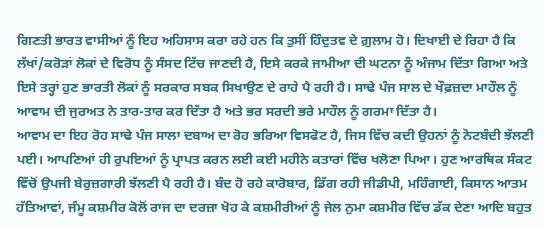ਗਿਣਤੀ ਭਾਰਤ ਵਾਸੀਆਂ ਨੂੰ ਇਹ ਅਹਿਸਾਸ ਕਰਾ ਰਹੇ ਹਨ ਕਿ ਤੁਸੀਂ ਹਿੰਦੁਤਵ ਦੇ ਗ਼ੁਲਾਮ ਹੋ। ਦਿਖਾਈ ਦੇ ਰਿਹਾ ਹੈ ਕਿ ਲੱਖਾਂ/ਕਰੋੜਾਂ ਲੋਕਾਂ ਦੇ ਵਿਰੋਧ ਨੂੰ ਸੰਸਦ ਟਿੱਚ ਜਾਣਦੀ ਹੈ, ਇਸੇ ਕਰਕੇ ਜਾਮੀਆ ਦੀ ਘਟਨਾ ਨੂੰ ਅੰਜਾਮ ਦਿੱਤਾ ਗਿਆ ਅਤੇ ਇਸੇ ਤਰ੍ਹਾਂ ਹੁਣ ਭਾਰਤੀ ਲੋਕਾਂ ਨੂੰ ਸਰਕਾਰ ਸਬਕ ਸਿਖਾਉਣ ਦੇ ਰਾਹੇ ਪੈ ਰਹੀ ਹੈ। ਸਾਢੇ ਪੰਜ ਸਾਲ ਦੇ ਖੌਫ਼ਜ਼ਦਾ ਮਾਹੌਲ ਨੂੰ ਆਵਾਮ ਦੀ ਜੁਰਅਤ ਨੇ ਤਾਰ-ਤਾਰ ਕਰ ਦਿੱਤਾ ਹੈ ਅਤੇ ਭਰ ਸਰਦੀ ਭਰੇ ਮਾਹੌਲ ਨੂੰ ਗਰਮਾ ਦਿੱਤਾ ਹੈ।
ਆਵਾਮ ਦਾ ਇਹ ਰੋਹ ਸਾਢੇ ਪੰਜ ਸਾਲਾ ਦਬਾਅ ਦਾ ਰੋਹ ਭਰਿਆ ਵਿਸਫੋਟ ਹੈ, ਜਿਸ ਵਿੱਚ ਕਦੀ ਉਹਨਾਂ ਨੂੰ ਨੋਟਬੰਦੀ ਝੱਲਣੀ ਪਈ। ਆਪਣਿਆਂ ਹੀ ਰੁਪਇਆਂ ਨੂੰ ਪ੍ਰਾਪਤ ਕਰਨ ਲਈ ਕਈ ਮਹੀਨੇ ਕਤਾਰਾਂ ਵਿੱਚ ਖਲੋਣਾ ਪਿਆ। ਹੁਣ ਆਰਥਿਕ ਸੰਕਟ ਵਿੱਚੋਂ ਉਪਜੀ ਬੇਰੁਜ਼ਗਾਰੀ ਝੱਲਣੀ ਪੈ ਰਹੀ ਹੈ। ਬੰਦ ਹੋ ਰਹੇ ਕਾਰੋਬਾਰ, ਡਿੱਗ ਰਹੀ ਜੀਡੀਪੀ, ਮਹਿੰਗਾਈ, ਕਿਸਾਨ ਆਤਮ ਹੱਤਿਆਵਾਂ, ਜੰਮੂ ਕਸ਼ਮੀਰ ਕੋਲੋਂ ਰਾਜ ਦਾ ਦਰਜ਼ਾ ਖੋਹ ਕੇ ਕਸ਼ਮੀਰੀਆਂ ਨੂੰ ਜੇਲ ਨੁਮਾ ਕਸ਼ਮੀਰ ਵਿੱਚ ਡੱਕ ਦੇਣਾ ਆਦਿ ਬਹੁਤ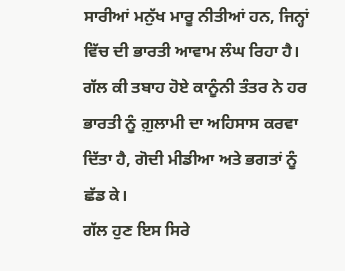ਸਾਰੀਆਂ ਮਨੁੱਖ ਮਾਰੂ ਨੀਤੀਆਂ ਹਨ, ਜਿਨ੍ਹਾਂ ਵਿੱਚ ਦੀ ਭਾਰਤੀ ਆਵਾਮ ਲੰਘ ਰਿਹਾ ਹੈ। ਗੱਲ ਕੀ ਤਬਾਹ ਹੋਏ ਕਾਨੂੰਨੀ ਤੰਤਰ ਨੇ ਹਰ ਭਾਰਤੀ ਨੂੰ ਗ਼ੁਲਾਮੀ ਦਾ ਅਹਿਸਾਸ ਕਰਵਾ ਦਿੱਤਾ ਹੈ, ਗੋਦੀ ਮੀਡੀਆ ਅਤੇ ਭਗਤਾਂ ਨੂੰ ਛੱਡ ਕੇ।
ਗੱਲ ਹੁਣ ਇਸ ਸਿਰੇ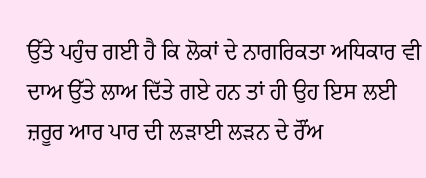ਉੱਤੇ ਪਹੁੰਚ ਗਈ ਹੈ ਕਿ ਲੋਕਾਂ ਦੇ ਨਾਗਰਿਕਤਾ ਅਧਿਕਾਰ ਵੀ ਦਾਅ ਉੱਤੇ ਲਾਅ ਦਿੱਤੇ ਗਏ ਹਨ ਤਾਂ ਹੀ ਉਹ ਇਸ ਲਈ ਜ਼ਰੂਰ ਆਰ ਪਾਰ ਦੀ ਲੜਾਈ ਲੜਨ ਦੇ ਰੌਂਅ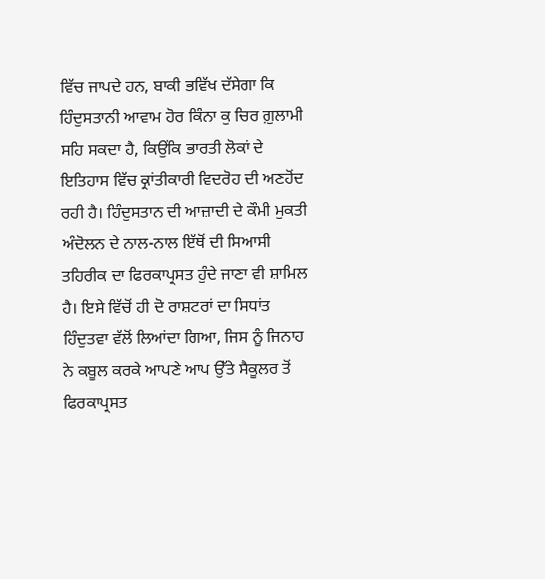ਵਿੱਚ ਜਾਪਦੇ ਹਨ, ਬਾਕੀ ਭਵਿੱਖ ਦੱਸੇਗਾ ਕਿ ਹਿੰਦੁਸਤਾਨੀ ਆਵਾਮ ਹੋਰ ਕਿੰਨਾ ਕੁ ਚਿਰ ਗ਼ੁਲਾਮੀ ਸਹਿ ਸਕਦਾ ਹੈ, ਕਿਉਂਕਿ ਭਾਰਤੀ ਲੋਕਾਂ ਦੇ ਇਤਿਹਾਸ ਵਿੱਚ ਕ੍ਰਾਂਤੀਕਾਰੀ ਵਿਦਰੋਹ ਦੀ ਅਣਹੋਂਦ ਰਹੀ ਹੈ। ਹਿੰਦੁਸਤਾਨ ਦੀ ਆਜ਼ਾਦੀ ਦੇ ਕੌਮੀ ਮੁਕਤੀ ਅੰਦੋਲਨ ਦੇ ਨਾਲ-ਨਾਲ ਇੱਥੋਂ ਦੀ ਸਿਆਸੀ ਤਹਿਰੀਕ ਦਾ ਫਿਰਕਾਪ੍ਰਸਤ ਹੁੰਦੇ ਜਾਣਾ ਵੀ ਸ਼ਾਮਿਲ ਹੈ। ਇਸੇ ਵਿੱਚੋਂ ਹੀ ਦੋ ਰਾਸ਼ਟਰਾਂ ਦਾ ਸਿਧਾਂਤ ਹਿੰਦੁਤਵਾ ਵੱਲੋਂ ਲਿਆਂਦਾ ਗਿਆ, ਜਿਸ ਨੂੰ ਜਿਨਾਹ ਨੇ ਕਬੂਲ ਕਰਕੇ ਆਪਣੇ ਆਪ ਉੱਤੇ ਸੈਕੂਲਰ ਤੋਂ ਫਿਰਕਾਪ੍ਰਸਤ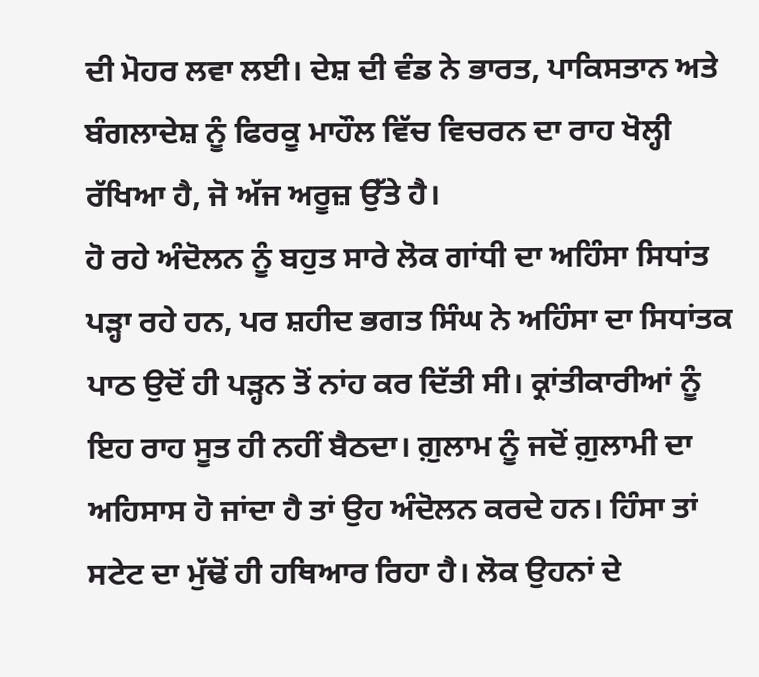ਦੀ ਮੋਹਰ ਲਵਾ ਲਈ। ਦੇਸ਼ ਦੀ ਵੰਡ ਨੇ ਭਾਰਤ, ਪਾਕਿਸਤਾਨ ਅਤੇ ਬੰਗਲਾਦੇਸ਼ ਨੂੰ ਫਿਰਕੂ ਮਾਹੌਲ ਵਿੱਚ ਵਿਚਰਨ ਦਾ ਰਾਹ ਖੋਲ੍ਹੀ ਰੱਖਿਆ ਹੈ, ਜੋ ਅੱਜ ਅਰੂਜ਼ ਉੱਤੇ ਹੈ।
ਹੋ ਰਹੇ ਅੰਦੋਲਨ ਨੂੰ ਬਹੁਤ ਸਾਰੇ ਲੋਕ ਗਾਂਧੀ ਦਾ ਅਹਿੰਸਾ ਸਿਧਾਂਤ ਪੜ੍ਹਾ ਰਹੇ ਹਨ, ਪਰ ਸ਼ਹੀਦ ਭਗਤ ਸਿੰਘ ਨੇ ਅਹਿੰਸਾ ਦਾ ਸਿਧਾਂਤਕ ਪਾਠ ਉਦੋਂ ਹੀ ਪੜ੍ਹਨ ਤੋਂ ਨਾਂਹ ਕਰ ਦਿੱਤੀ ਸੀ। ਕ੍ਰਾਂਤੀਕਾਰੀਆਂ ਨੂੰ ਇਹ ਰਾਹ ਸੂਤ ਹੀ ਨਹੀਂ ਬੈਠਦਾ। ਗ਼ੁਲਾਮ ਨੂੰ ਜਦੋਂ ਗ਼ੁਲਾਮੀ ਦਾ ਅਹਿਸਾਸ ਹੋ ਜਾਂਦਾ ਹੈ ਤਾਂ ਉਹ ਅੰਦੋਲਨ ਕਰਦੇ ਹਨ। ਹਿੰਸਾ ਤਾਂ ਸਟੇਟ ਦਾ ਮੁੱਢੋਂ ਹੀ ਹਥਿਆਰ ਰਿਹਾ ਹੈ। ਲੋਕ ਉਹਨਾਂ ਦੇ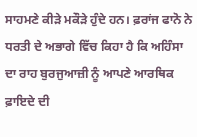ਸਾਹਮਣੇ ਕੀੜੇ ਮਕੌੜੇ ਹੁੰਦੇ ਹਨ। ਫ਼ਰਾਂਜ ਫਾਨੋ ਨੇ ਧਰਤੀ ਦੇ ਅਭਾਗੇ ਵਿੱਚ ਕਿਹਾ ਹੈ ਕਿ ਅਹਿੰਸਾ ਦਾ ਰਾਹ ਬੁਰਜੁਆਜ਼ੀ ਨੂੰ ਆਪਣੇ ਆਰਥਿਕ ਫ਼ਾਇਦੇ ਦੀ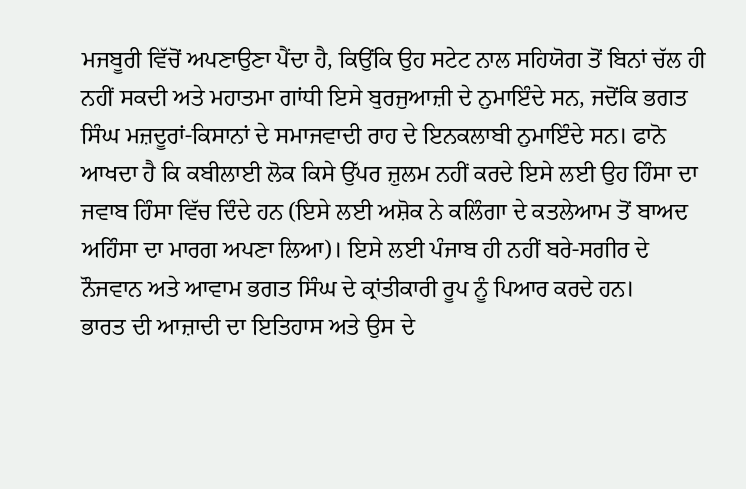ਮਜਬੂਰੀ ਵਿੱਚੋਂ ਅਪਣਾਉਣਾ ਪੈਂਦਾ ਹੈ, ਕਿਉਂਕਿ ਉਹ ਸਟੇਟ ਨਾਲ ਸਹਿਯੋਗ ਤੋਂ ਬਿਨਾਂ ਚੱਲ ਹੀ ਨਹੀਂ ਸਕਦੀ ਅਤੇ ਮਹਾਤਮਾ ਗਾਂਧੀ ਇਸੇ ਬੁਰਜੁਆਜ਼ੀ ਦੇ ਨੁਮਾਇੰਦੇ ਸਨ, ਜਦੋਂਕਿ ਭਗਤ ਸਿੰਘ ਮਜ਼ਦੂਰਾਂ-ਕਿਸਾਨਾਂ ਦੇ ਸਮਾਜਵਾਦੀ ਰਾਹ ਦੇ ਇਨਕਲਾਬੀ ਨੁਮਾਇੰਦੇ ਸਨ। ਫਾਨੋ ਆਖਦਾ ਹੈ ਕਿ ਕਬੀਲਾਈ ਲੋਕ ਕਿਸੇ ਉੱਪਰ ਜ਼ੁਲਮ ਨਹੀਂ ਕਰਦੇ ਇਸੇ ਲਈ ਉਹ ਹਿੰਸਾ ਦਾ ਜਵਾਬ ਹਿੰਸਾ ਵਿੱਚ ਦਿੰਦੇ ਹਨ (ਇਸੇ ਲਈ ਅਸ਼ੋਕ ਨੇ ਕਲਿੰਗਾ ਦੇ ਕਤਲੇਆਮ ਤੋਂ ਬਾਅਦ ਅਹਿੰਸਾ ਦਾ ਮਾਰਗ ਅਪਣਾ ਲਿਆ)। ਇਸੇ ਲਈ ਪੰਜਾਬ ਹੀ ਨਹੀਂ ਬਰੇ-ਸਗੀਰ ਦੇ ਨੌਜਵਾਨ ਅਤੇ ਆਵਾਮ ਭਗਤ ਸਿੰਘ ਦੇ ਕ੍ਰਾਂਤੀਕਾਰੀ ਰੂਪ ਨੂੰ ਪਿਆਰ ਕਰਦੇ ਹਨ।
ਭਾਰਤ ਦੀ ਆਜ਼ਾਦੀ ਦਾ ਇਤਿਹਾਸ ਅਤੇ ਉਸ ਦੇ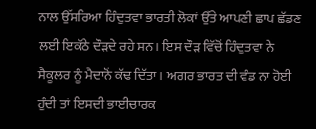ਨਾਲ ਉੱਸਰਿਆ ਹਿੰਦੁਤਵਾ ਭਾਰਤੀ ਲੋਕਾਂ ਉੱਤੇ ਆਪਣੀ ਛਾਪ ਛੱਡਣ ਲਈ ਇਕੱਠੇ ਦੌੜਦੇ ਰਹੇ ਸਨ। ਇਸ ਦੌੜ ਵਿੱਚੋਂ ਹਿੰਦੁਤਵਾ ਨੇ ਸੈਕੂਲਰ ਨੂੰ ਮੈਦਾਨੋਂ ਕੱਢ ਦਿੱਤਾ। ਅਗਰ ਭਾਰਤ ਦੀ ਵੰਡ ਨਾ ਹੋਈ ਹੁੰਦੀ ਤਾਂ ਇਸਦੀ ਭਾਈਚਾਰਕ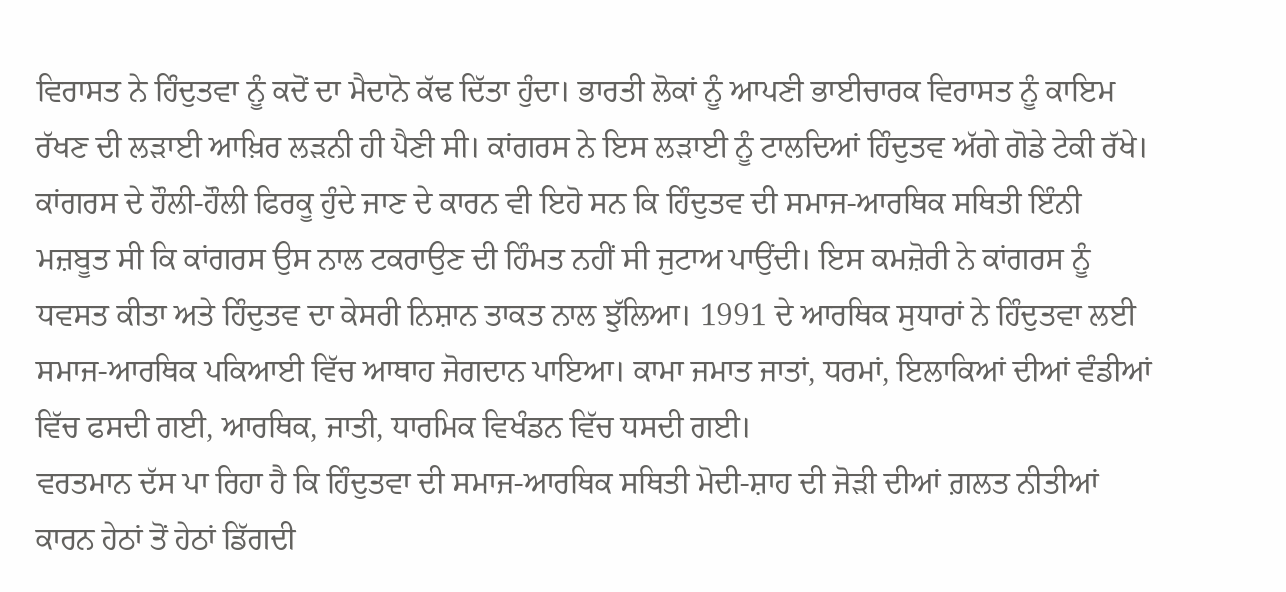ਵਿਰਾਸਤ ਨੇ ਹਿੰਦੁਤਵਾ ਨੂੰ ਕਦੋਂ ਦਾ ਮੈਦਾਨੋ ਕੱਢ ਦਿੱਤਾ ਹੁੰਦਾ। ਭਾਰਤੀ ਲੋਕਾਂ ਨੂੰ ਆਪਣੀ ਭਾਈਚਾਰਕ ਵਿਰਾਸਤ ਨੂੰ ਕਾਇਮ ਰੱਖਣ ਦੀ ਲੜਾਈ ਆਖ਼ਿਰ ਲੜਨੀ ਹੀ ਪੈਣੀ ਸੀ। ਕਾਂਗਰਸ ਨੇ ਇਸ ਲੜਾਈ ਨੂੰ ਟਾਲਦਿਆਂ ਹਿੰਦੁਤਵ ਅੱਗੇ ਗੋਡੇ ਟੇਕੀ ਰੱਖੇ। ਕਾਂਗਰਸ ਦੇ ਹੌਲੀ-ਹੌਲੀ ਫਿਰਕੂ ਹੁੰਦੇ ਜਾਣ ਦੇ ਕਾਰਨ ਵੀ ਇਹੋ ਸਨ ਕਿ ਹਿੰਦੁਤਵ ਦੀ ਸਮਾਜ-ਆਰਥਿਕ ਸਥਿਤੀ ਇੰਨੀ ਮਜ਼ਬੂਤ ਸੀ ਕਿ ਕਾਂਗਰਸ ਉਸ ਨਾਲ ਟਕਰਾਉਣ ਦੀ ਹਿੰਮਤ ਨਹੀਂ ਸੀ ਜੁਟਾਅ ਪਾਉਂਦੀ। ਇਸ ਕਮਜ਼ੋਰੀ ਨੇ ਕਾਂਗਰਸ ਨੂੰ ਧਵਸਤ ਕੀਤਾ ਅਤੇ ਹਿੰਦੁਤਵ ਦਾ ਕੇਸਰੀ ਨਿਸ਼ਾਨ ਤਾਕਤ ਨਾਲ ਝੁੱਲਿਆ। 1991 ਦੇ ਆਰਥਿਕ ਸੁਧਾਰਾਂ ਨੇ ਹਿੰਦੁਤਵਾ ਲਈ ਸਮਾਜ-ਆਰਥਿਕ ਪਕਿਆਈ ਵਿੱਚ ਆਥਾਹ ਜੋਗਦਾਨ ਪਾਇਆ। ਕਾਮਾ ਜਮਾਤ ਜਾਤਾਂ, ਧਰਮਾਂ, ਇਲਾਕਿਆਂ ਦੀਆਂ ਵੰਡੀਆਂ ਵਿੱਚ ਫਸਦੀ ਗਈ, ਆਰਥਿਕ, ਜਾਤੀ, ਧਾਰਮਿਕ ਵਿਖੰਡਨ ਵਿੱਚ ਧਸਦੀ ਗਈ।
ਵਰਤਮਾਨ ਦੱਸ ਪਾ ਰਿਹਾ ਹੈ ਕਿ ਹਿੰਦੁਤਵਾ ਦੀ ਸਮਾਜ-ਆਰਥਿਕ ਸਥਿਤੀ ਮੋਦੀ-ਸ਼ਾਹ ਦੀ ਜੋੜੀ ਦੀਆਂ ਗ਼ਲਤ ਨੀਤੀਆਂ ਕਾਰਨ ਹੇਠਾਂ ਤੋਂ ਹੇਠਾਂ ਡਿੱਗਦੀ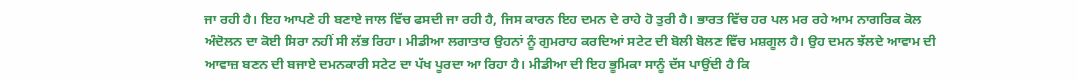ਜਾ ਰਹੀ ਹੈ। ਇਹ ਆਪਣੇ ਹੀ ਬਣਾਏ ਜਾਲ ਵਿੱਚ ਫਸਦੀ ਜਾ ਰਹੀ ਹੈ, ਜਿਸ ਕਾਰਨ ਇਹ ਦਮਨ ਦੇ ਰਾਹੇ ਹੋ ਤੁਰੀ ਹੈ। ਭਾਰਤ ਵਿੱਚ ਹਰ ਪਲ ਮਰ ਰਹੇ ਆਮ ਨਾਗਰਿਕ ਕੋਲ ਅੰਦੋਲਨ ਦਾ ਕੋਈ ਸਿਰਾ ਨਹੀਂ ਸੀ ਲੱਭ ਰਿਹਾ। ਮੀਡੀਆ ਲਗਾਤਾਰ ਉਹਨਾਂ ਨੂੰ ਗੁਮਰਾਹ ਕਰਦਿਆਂ ਸਟੇਟ ਦੀ ਬੋਲੀ ਬੋਲਣ ਵਿੱਚ ਮਸ਼ਗੂਲ ਹੈ। ਉਹ ਦਮਨ ਝੱਲਦੇ ਆਵਾਮ ਦੀ ਆਵਾਜ਼ ਬਣਨ ਦੀ ਬਜਾਏ ਦਮਨਕਾਰੀ ਸਟੇਟ ਦਾ ਪੱਖ ਪੂਰਦਾ ਆ ਰਿਹਾ ਹੈ। ਮੀਡੀਆ ਦੀ ਇਹ ਭੂਮਿਕਾ ਸਾਨੂੰ ਦੱਸ ਪਾਉਂਦੀ ਹੈ ਕਿ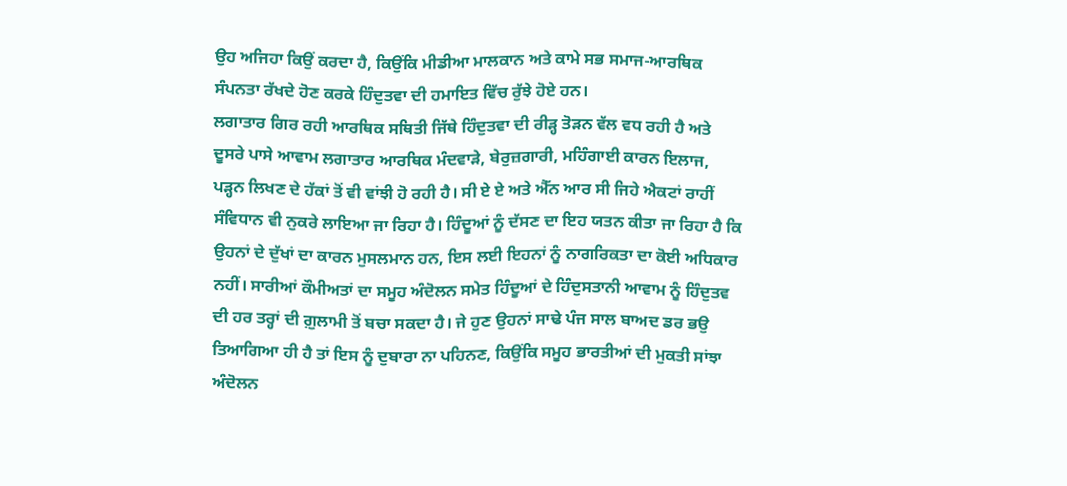ਉਹ ਅਜਿਹਾ ਕਿਉਂ ਕਰਦਾ ਹੈ, ਕਿਉਂਕਿ ਮੀਡੀਆ ਮਾਲਕਾਨ ਅਤੇ ਕਾਮੇ ਸਭ ਸਮਾਜ-ਆਰਥਿਕ ਸੰਪਨਤਾ ਰੱਖਦੇ ਹੋਣ ਕਰਕੇ ਹਿੰਦੁਤਵਾ ਦੀ ਹਮਾਇਤ ਵਿੱਚ ਰੁੱਝੇ ਹੋਏ ਹਨ।
ਲਗਾਤਾਰ ਗਿਰ ਰਹੀ ਆਰਥਿਕ ਸਥਿਤੀ ਜਿੱਥੇ ਹਿੰਦੁਤਵਾ ਦੀ ਰੀੜ੍ਹ ਤੋੜਨ ਵੱਲ ਵਧ ਰਹੀ ਹੈ ਅਤੇ ਦੂਸਰੇ ਪਾਸੇ ਆਵਾਮ ਲਗਾਤਾਰ ਆਰਥਿਕ ਮੰਦਵਾੜੇ, ਬੇਰੁਜ਼ਗਾਰੀ, ਮਹਿੰਗਾਈ ਕਾਰਨ ਇਲਾਜ, ਪੜ੍ਹਨ ਲਿਖਣ ਦੇ ਹੱਕਾਂ ਤੋਂ ਵੀ ਵਾਂਝੀ ਹੋ ਰਹੀ ਹੈ। ਸੀ ਏ ਏ ਅਤੇ ਐੱਨ ਆਰ ਸੀ ਜਿਹੇ ਐਕਟਾਂ ਰਾਹੀਂ ਸੰਵਿਧਾਨ ਵੀ ਨੁਕਰੇ ਲਾਇਆ ਜਾ ਰਿਹਾ ਹੈ। ਹਿੰਦੂਆਂ ਨੂੰ ਦੱਸਣ ਦਾ ਇਹ ਯਤਨ ਕੀਤਾ ਜਾ ਰਿਹਾ ਹੈ ਕਿ ਉਹਨਾਂ ਦੇ ਦੁੱਖਾਂ ਦਾ ਕਾਰਨ ਮੁਸਲਮਾਨ ਹਨ, ਇਸ ਲਈ ਇਹਨਾਂ ਨੂੰ ਨਾਗਰਿਕਤਾ ਦਾ ਕੋਈ ਅਧਿਕਾਰ ਨਹੀਂ। ਸਾਰੀਆਂ ਕੌਮੀਅਤਾਂ ਦਾ ਸਮੂਹ ਅੰਦੋਲਨ ਸਮੇਤ ਹਿੰਦੂਆਂ ਦੇ ਹਿੰਦੁਸਤਾਨੀ ਆਵਾਮ ਨੂੰ ਹਿੰਦੁਤਵ ਦੀ ਹਰ ਤਰ੍ਹਾਂ ਦੀ ਗ਼ੁਲਾਮੀ ਤੋਂ ਬਚਾ ਸਕਦਾ ਹੈ। ਜੇ ਹੁਣ ਉਹਨਾਂ ਸਾਢੇ ਪੰਜ ਸਾਲ ਬਾਅਦ ਡਰ ਭਉ ਤਿਆਗਿਆ ਹੀ ਹੈ ਤਾਂ ਇਸ ਨੂੰ ਦੁਬਾਰਾ ਨਾ ਪਹਿਨਣ, ਕਿਉਂਕਿ ਸਮੂਹ ਭਾਰਤੀਆਂ ਦੀ ਮੁਕਤੀ ਸਾਂਝਾ ਅੰਦੋਲਨ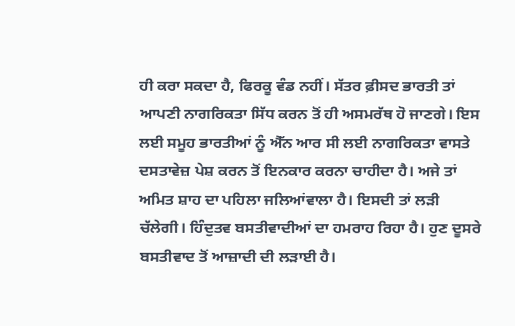ਹੀ ਕਰਾ ਸਕਦਾ ਹੈ, ਫਿਰਕੂ ਵੰਡ ਨਹੀਂ। ਸੱਤਰ ਫ਼ੀਸਦ ਭਾਰਤੀ ਤਾਂ ਆਪਣੀ ਨਾਗਰਿਕਤਾ ਸਿੱਧ ਕਰਨ ਤੋਂ ਹੀ ਅਸਮਰੱਥ ਹੋ ਜਾਣਗੇ। ਇਸ ਲਈ ਸਮੂਹ ਭਾਰਤੀਆਂ ਨੂੰ ਐੱਨ ਆਰ ਸੀ ਲਈ ਨਾਗਰਿਕਤਾ ਵਾਸਤੇ ਦਸਤਾਵੇਜ਼ ਪੇਸ਼ ਕਰਨ ਤੋਂ ਇਨਕਾਰ ਕਰਨਾ ਚਾਹੀਦਾ ਹੈ। ਅਜੇ ਤਾਂ ਅਮਿਤ ਸ਼ਾਹ ਦਾ ਪਹਿਲਾ ਜਲਿਆਂਵਾਲਾ ਹੈ। ਇਸਦੀ ਤਾਂ ਲੜੀ ਚੱਲੇਗੀ। ਹਿੰਦੁਤਵ ਬਸਤੀਵਾਦੀਆਂ ਦਾ ਹਮਰਾਹ ਰਿਹਾ ਹੈ। ਹੁਣ ਦੂਸਰੇ ਬਸਤੀਵਾਦ ਤੋਂ ਆਜ਼ਾਦੀ ਦੀ ਲੜਾਈ ਹੈ।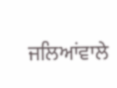ਜਲਿਆਂਵਾਲੇ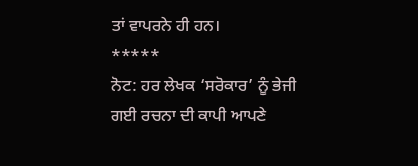ਤਾਂ ਵਾਪਰਨੇ ਹੀ ਹਨ।
*****
ਨੋਟ: ਹਰ ਲੇਖਕ ‘ਸਰੋਕਾਰ’ ਨੂੰ ਭੇਜੀ ਗਈ ਰਚਨਾ ਦੀ ਕਾਪੀ ਆਪਣੇ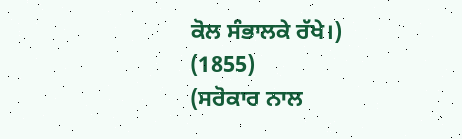ਕੋਲ ਸੰਭਾਲਕੇ ਰੱਖੇ।)
(1855)
(ਸਰੋਕਾਰ ਨਾਲ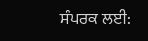ਸੰਪਰਕ ਲਈ: